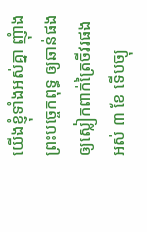យើងខ្ញុំទាំងអស់គ្នា ញុំាងព្រះបច្ចេកពុទ្ធ ឲ្យឆាន់ផង ឲ្យស្លៀកពាក់ត្រៃចីវរផង អស់ ៣ ខែ ទើបច្យុ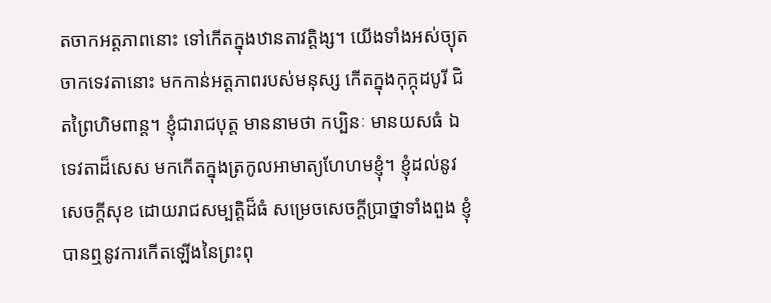តចាកអត្តភាពនោះ ទៅកើតក្នុងឋានតាវត្តិង្ស។ យើងទាំងអស់ច្យុតចាកទេវតានោះ មកកាន់អត្តភាពរបស់មនុស្ស កើតក្នុងកុក្កុដបូរី ជិតព្រៃហិមពាន្ត។ ខ្ញុំជារាជបុត្ត មាននាមថា កប្បិនៈ មានយសធំ ឯទេវតាដ៏សេស មកកើតក្នុងត្រកូលអាមាត្យហែហមខ្ញុំ។ ខ្ញុំដល់នូវសេចក្តីសុខ ដោយរាជសម្បត្តិដ៏ធំ សម្រេចសេចក្តីប្រាថ្នាទាំងពួង ខ្ញុំបានឮនូវការកើតឡើងនៃព្រះពុ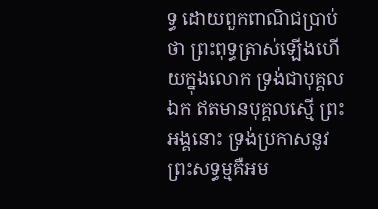ទ្ធ ដោយពួកពាណិជប្រាប់ថា ព្រះពុទ្ធត្រាស់ឡើងហើយក្នុងលោក ទ្រង់ជាបុគ្គលឯក ឥតមានបុគ្គលស្មើ ព្រះអង្គនោះ ទ្រង់ប្រកាសនូវព្រះសទ្ធម្មគឺអម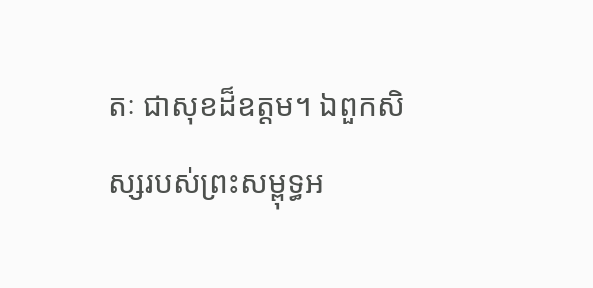តៈ ជាសុខដ៏ឧត្តម។ ឯពួកសិស្សរបស់ព្រះសម្ពុទ្ធអ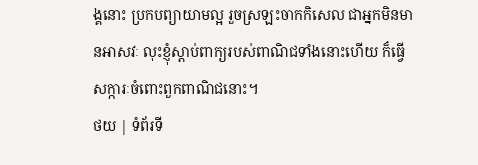ង្គនោះ ប្រកបព្យាយាមល្អ រួចស្រឡះចាកកិសេល ជាអ្នកមិនមានអាសវៈ លុះខ្ញុំស្តាប់ពាក្យរបស់ពាណិជទាំងនោះហើយ ក៏ធ្វើសក្ការៈចំពោះពួកពាណិជនោះ។
ថយ | ទំព័រទី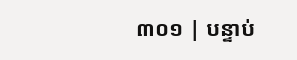៣០១ | បន្ទាប់